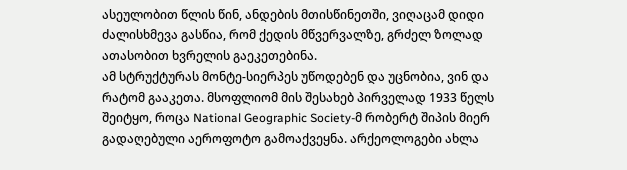ასეულობით წლის წინ, ანდების მთისწინეთში, ვიღაცამ დიდი ძალისხმევა გასწია, რომ ქედის მწვერვალზე, გრძელ ზოლად ათასობით ხვრელის გაეკეთებინა.
ამ სტრუქტურას მონტე-სიერპეს უწოდებენ და უცნობია, ვინ და რატომ გააკეთა. მსოფლიომ მის შესახებ პირველად 1933 წელს შეიტყო, როცა National Geographic Society-მ რობერტ შიპის მიერ გადაღებული აეროფოტო გამოაქვეყნა. არქეოლოგები ახლა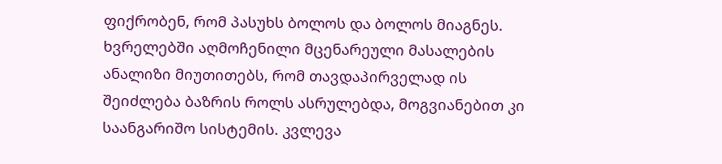ფიქრობენ, რომ პასუხს ბოლოს და ბოლოს მიაგნეს.
ხვრელებში აღმოჩენილი მცენარეული მასალების ანალიზი მიუთითებს, რომ თავდაპირველად ის შეიძლება ბაზრის როლს ასრულებდა, მოგვიანებით კი საანგარიშო სისტემის. კვლევა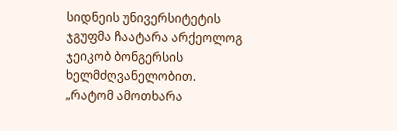სიდნეის უნივერსიტეტის ჯგუფმა ჩაატარა არქეოლოგ ჯეიკობ ბონგერსის ხელმძღვანელობით.
„რატომ ამოთხარა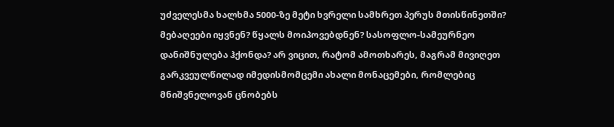უძველესმა ხალხმა 5000-ზე მეტი ხვრელი სამხრეთ პერუს მთისწინეთში? მებაღეები იყვნენ? წყალს მოიპოვებდნენ? სასოფლო-სამეურნეო დანიშნულება ჰქონდა? არ ვიცით, რატომ ამოთხარეს, მაგრამ მივიღეთ გარკვეულწილად იმედისმომცემი ახალი მონაცემები, რომლებიც მნიშვნელოვან ცნობებს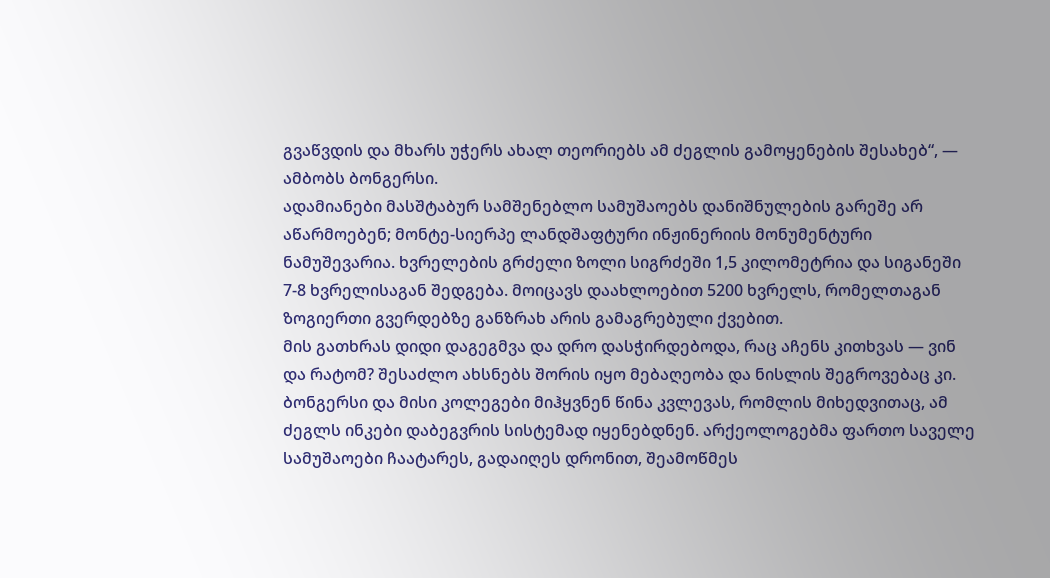გვაწვდის და მხარს უჭერს ახალ თეორიებს ამ ძეგლის გამოყენების შესახებ“, — ამბობს ბონგერსი.
ადამიანები მასშტაბურ სამშენებლო სამუშაოებს დანიშნულების გარეშე არ აწარმოებენ; მონტე-სიერპე ლანდშაფტური ინჟინერიის მონუმენტური ნამუშევარია. ხვრელების გრძელი ზოლი სიგრძეში 1,5 კილომეტრია და სიგანეში 7-8 ხვრელისაგან შედგება. მოიცავს დაახლოებით 5200 ხვრელს, რომელთაგან ზოგიერთი გვერდებზე განზრახ არის გამაგრებული ქვებით.
მის გათხრას დიდი დაგეგმვა და დრო დასჭირდებოდა, რაც აჩენს კითხვას — ვინ და რატომ? შესაძლო ახსნებს შორის იყო მებაღეობა და ნისლის შეგროვებაც კი.
ბონგერსი და მისი კოლეგები მიჰყვნენ წინა კვლევას, რომლის მიხედვითაც, ამ ძეგლს ინკები დაბეგვრის სისტემად იყენებდნენ. არქეოლოგებმა ფართო საველე სამუშაოები ჩაატარეს, გადაიღეს დრონით, შეამოწმეს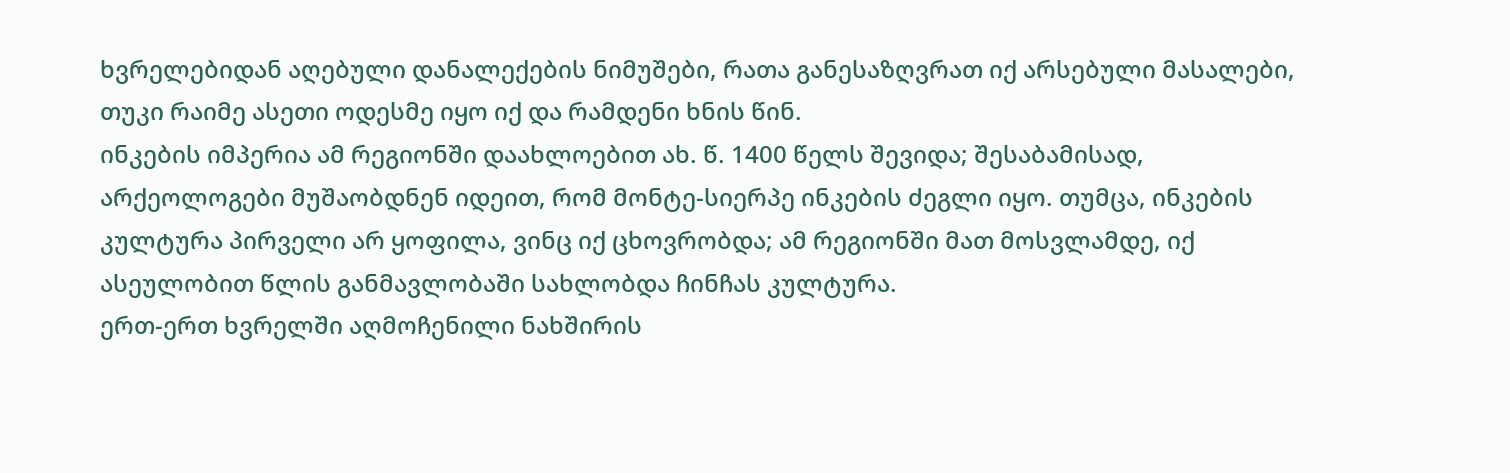ხვრელებიდან აღებული დანალექების ნიმუშები, რათა განესაზღვრათ იქ არსებული მასალები, თუკი რაიმე ასეთი ოდესმე იყო იქ და რამდენი ხნის წინ.
ინკების იმპერია ამ რეგიონში დაახლოებით ახ. წ. 1400 წელს შევიდა; შესაბამისად, არქეოლოგები მუშაობდნენ იდეით, რომ მონტე-სიერპე ინკების ძეგლი იყო. თუმცა, ინკების კულტურა პირველი არ ყოფილა, ვინც იქ ცხოვრობდა; ამ რეგიონში მათ მოსვლამდე, იქ ასეულობით წლის განმავლობაში სახლობდა ჩინჩას კულტურა.
ერთ-ერთ ხვრელში აღმოჩენილი ნახშირის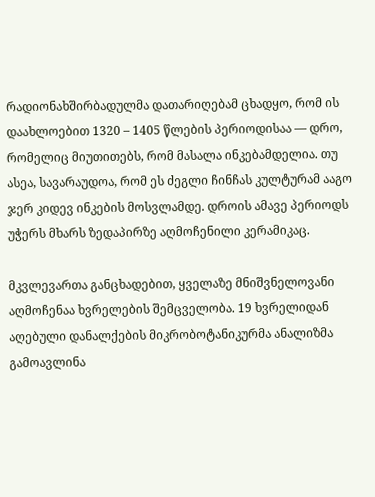რადიონახშირბადულმა დათარიღებამ ცხადყო, რომ ის დაახლოებით 1320 – 1405 წლების პერიოდისაა — დრო, რომელიც მიუთითებს, რომ მასალა ინკებამდელია. თუ ასეა, სავარაუდოა, რომ ეს ძეგლი ჩინჩას კულტურამ ააგო ჯერ კიდევ ინკების მოსვლამდე. დროის ამავე პერიოდს უჭერს მხარს ზედაპირზე აღმოჩენილი კერამიკაც.

მკვლევართა განცხადებით, ყველაზე მნიშვნელოვანი აღმოჩენაა ხვრელების შემცველობა. 19 ხვრელიდან აღებული დანალქების მიკრობოტანიკურმა ანალიზმა გამოავლინა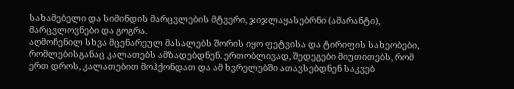სახამებელი და სიმინდის მარცვლების მტვერი, ჯიჯლაყასებრნი (ამარანტი), მარცვლოვნები და გოგრა.
აღმოჩენილ სხვა მცენარეულ მასალებს შორის იყო ფეტვისა და ტირიფის სახეობები, რომლებისგანაც კალათებს ამზადებდნენ. ერთობლივად, შედეგები მიუთითებს, რომ ერთ დროს, კალათებით მოჰქონდათ და ამ ხვრელებში ათავსებდნენ საკვებ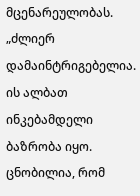მცენარეულობას.
„ძლიერ დამაინტრიგებელია. ის ალბათ ინკებამდელი ბაზრობა იყო. ცნობილია, რომ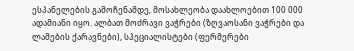ესპანელების გამოჩენამდე, მოსახლეობა დაახლოებით 100 000 ადამიანი იყო. ალბათ მოძრავი ვაჭრები (ზღვაოსანი ვაჭრები და ლამების ქარავნები), სპეციალისტები (ფერმერები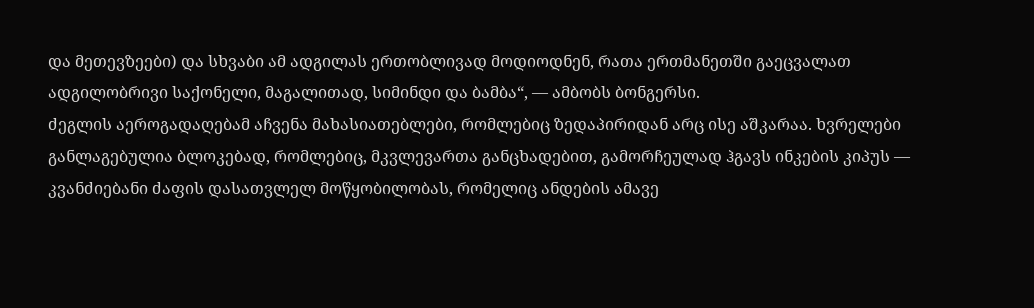და მეთევზეები) და სხვაბი ამ ადგილას ერთობლივად მოდიოდნენ, რათა ერთმანეთში გაეცვალათ ადგილობრივი საქონელი, მაგალითად, სიმინდი და ბამბა“, — ამბობს ბონგერსი.
ძეგლის აეროგადაღებამ აჩვენა მახასიათებლები, რომლებიც ზედაპირიდან არც ისე აშკარაა. ხვრელები განლაგებულია ბლოკებად, რომლებიც, მკვლევართა განცხადებით, გამორჩეულად ჰგავს ინკების კიპუს — კვანძიებანი ძაფის დასათვლელ მოწყობილობას, რომელიც ანდების ამავე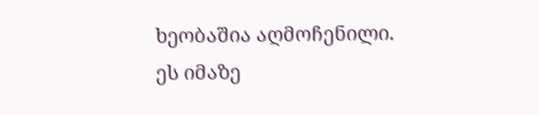ხეობაშია აღმოჩენილი.
ეს იმაზე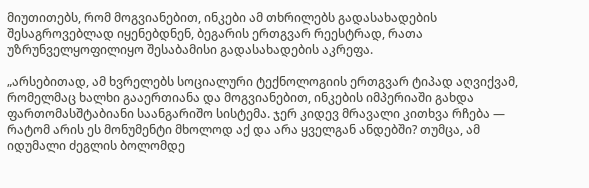მიუთითებს, რომ მოგვიანებით, ინკები ამ თხრილებს გადასახადების შესაგროვებლად იყენებდნენ, ბეგარის ერთგვარ რეესტრად, რათა უზრუნველყოფილიყო შესაბამისი გადასახადების აკრეფა.

„არსებითად, ამ ხვრელებს სოციალური ტექნოლოგიის ერთგვარ ტიპად აღვიქვამ, რომელმაც ხალხი გააერთიანა და მოგვიანებით, ინკების იმპერიაში გახდა ფართომასშტაბიანი საანგარიშო სისტემა. ჯერ კიდევ მრავალი კითხვა რჩება — რატომ არის ეს მონუმენტი მხოლოდ აქ და არა ყველგან ანდებში? თუმცა, ამ იდუმალი ძეგლის ბოლომდე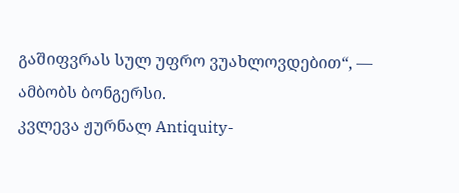გაშიფვრას სულ უფრო ვუახლოვდებით“, — ამბობს ბონგერსი.
კვლევა ჟურნალ Antiquity-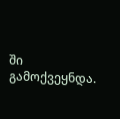ში გამოქვეყნდა.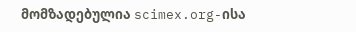მომზადებულია scimex.org-ისა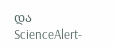და ScienceAlert-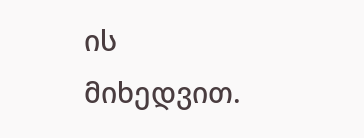ის მიხედვით.